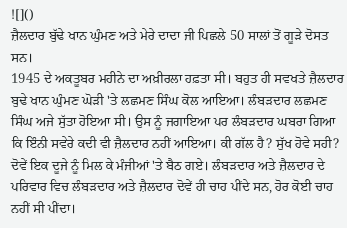![]()
ਜ਼ੈਲਦਾਰ ਬੁੱਢੇ ਖਾਨ ਘੁੰਮਣ ਅਤੇ ਮੇਰੇ ਦਾਦਾ ਜੀ ਪਿਛਲੇ 50 ਸਾਲਾਂ ਤੋਂ ਗੂੜੇ ਦੋਸਤ ਸਨ।
1945 ਦੇ ਅਕਤੂਬਰ ਮਹੀਨੇ ਦਾ ਅਖ਼ੀਰਲਾ ਹਫ਼ਤਾ ਸੀ। ਬਹੁਤ ਹੀ ਸਵਖਤੇ ਜ਼ੈਲਦਾਰ ਬੁਢੇ ਖਾਨ ਘੁੰਮਣ ਘੋੜੀ 'ਤੇ ਲਛਮਣ ਸਿੰਘ ਕੋਲ ਆਇਆ। ਲੰਬੜਦਾਰ ਲਛਮਣ ਸਿੰਘ ਅਜੇ ਸੁੱਤਾ ਹੋਇਆ ਸੀ। ਉਸ ਨੂੰ ਜਗਾਇਆ ਪਰ ਲੰਬੜਦਾਰ ਘਬਰਾ ਗਿਆ ਕਿ ਇੰਨੀ ਸਵੇਰੇ ਕਦੀ ਵੀ ਜ਼ੈਲਦਾਰ ਨਹੀਂ ਆਇਆ। ਕੀ ਗੱਲ ਹੈ? ਸੁੱਖ ਹੋਵੇ ਸਹੀ?
ਦੋਵੇਂ ਇਕ ਦੂਜੇ ਨੂੰ ਮਿਲ ਕੇ ਮੰਜੀਆਂ 'ਤੇ ਬੈਠ ਗਏ। ਲੰਬੜਦਾਰ ਅਤੇ ਜ਼ੈਲਦਾਰ ਦੇ ਪਰਿਵਾਰ ਵਿਚ ਲੰਬੜਦਾਰ ਅਤੇ ਜ਼ੈਲਦਾਰ ਦੋਵੇਂ ਹੀ ਚਾਹ ਪੀਂਦੇ ਸਨ, ਹੋਰ ਕੋਈ ਚਾਹ ਨਹੀਂ ਸੀ ਪੀਂਦਾ।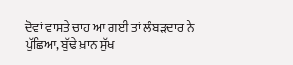ਦੋਵਾਂ ਵਾਸਤੇ ਚਾਹ ਆ ਗਈ ਤਾਂ ਲੰਬੜਦਾਰ ਨੇ ਪੁੱਛਿਆ, ਬੁੱਢੇ ਖ਼ਾਨ ਸੁੱਖ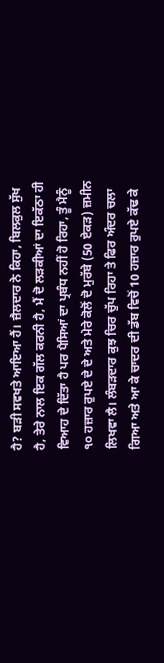ਹੈ? ਬੜੀ ਸਵਖਤੇ ਆਇਆ ਹੈਂ। ਜ਼ੈਲਦਾਰ ਨੇ ਕਿਹਾ, ਬਿਲਕੁਲ ਸੁੱਖ ਹੈ, ਤੇਰੇ ਨਾਲ ਇਕ ਗੱਲ ਕਰਨੀ ਹੈ, ਮੈਂ ਦੋ ਲੜਕੀਆਂ ਦਾ ਇਕੱਠਾ ਹੀ ਵਿਆਹ ਦੇ ਦਿੱਤਾ ਹੈ ਪਰ ਪੈਸਿਆਂ ਦਾ ਪ੍ਰਬੰਧ ਨਹੀਂ ਹੋ ਰਿਹਾ, ਤੂੰ ਮੈਨੂੰ ੧੦ ਹਜ਼ਾਰ ਰੁਪਏ ਦੇ ਦੇ ਅਤੇ ਮੇਰੇ ਕੋਲੋਂ ਦੋ ਮੁਰੱਬੇ (50 ਏਕੜ) ਜ਼ਮੀਨ ਲਿਖਵਾ ਲੈ। ਲੰਬੜਦਾਰ ਕੁਝ ਚਿਰ ਚੁੱਪ ਰਿਹਾ ਤੇ ਫਿਰ ਅੰਦਰ ਚਲਾ ਗਿਆ ਅਤੇ ਆ ਕੇ ਚਾਦਰ ਦੀ ਡੱਬ ਵਿਚੋਂ 10 ਹਜ਼ਾਰ ਰੁਪਏ ਕੱਢ ਕੇ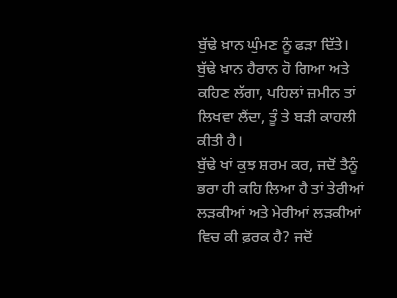ਬੁੱਢੇ ਖ਼ਾਨ ਘੁੰਮਣ ਨੂੰ ਫੜਾ ਦਿੱਤੇ।
ਬੁੱਢੇ ਖ਼ਾਨ ਹੈਰਾਨ ਹੋ ਗਿਆ ਅਤੇ ਕਹਿਣ ਲੱਗਾ, ਪਹਿਲਾਂ ਜ਼ਮੀਨ ਤਾਂ ਲਿਖਵਾ ਲੈਂਦਾ, ਤੂੰ ਤੇ ਬੜੀ ਕਾਹਲੀ ਕੀਤੀ ਹੈ।
ਬੁੱਢੇ ਖਾਂ ਕੁਝ ਸ਼ਰਮ ਕਰ, ਜਦੋਂ ਤੈਨੂੰ ਭਰਾ ਹੀ ਕਹਿ ਲਿਆ ਹੈ ਤਾਂ ਤੇਰੀਆਂ ਲੜਕੀਆਂ ਅਤੇ ਮੇਰੀਆਂ ਲੜਕੀਆਂ ਵਿਚ ਕੀ ਫ਼ਰਕ ਹੈ? ਜਦੋਂ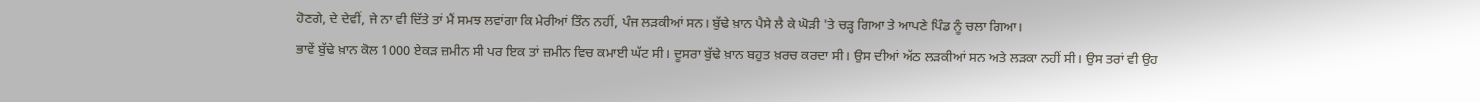ਹੋਣਗੇ, ਦੇ ਦੇਵੀਂ, ਜੇ ਨਾ ਵੀ ਦਿੱਤੇ ਤਾਂ ਮੈਂ ਸਮਝ ਲਵਾਂਗਾ ਕਿ ਮੇਰੀਆਂ ਤਿੰਨ ਨਹੀਂ, ਪੰਜ ਲੜਕੀਆਂ ਸਨ। ਬੁੱਢੇ ਖ਼ਾਨ ਪੈਸੇ ਲੈ ਕੇ ਘੋੜੀ 'ਤੇ ਚੜ੍ਹ ਗਿਆ ਤੇ ਆਪਣੇ ਪਿੰਡ ਨੂੰ ਚਲਾ ਗਿਆ।
ਭਾਵੇਂ ਬੁੱਢੇ ਖ਼ਾਨ ਕੋਲ 1000 ਏਕੜ ਜ਼ਮੀਨ ਸੀ ਪਰ ਇਕ ਤਾਂ ਜ਼ਮੀਨ ਵਿਚ ਕਮਾਈ ਘੱਟ ਸੀ। ਦੂਸਰਾ ਬੁੱਢੇ ਖ਼ਾਨ ਬਹੁਤ ਖ਼ਰਚ ਕਰਦਾ ਸੀ। ਉਸ ਦੀਆਂ ਅੱਠ ਲੜਕੀਆਂ ਸਨ ਅਤੇ ਲੜਕਾ ਨਹੀਂ ਸੀ। ਉਸ ਤਰਾਂ ਵੀ ਉਹ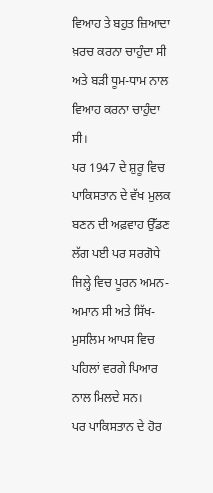ਵਿਆਹ ਤੇ ਬਹੁਤ ਜ਼ਿਆਦਾ ਖ਼ਰਚ ਕਰਨਾ ਚਾਹੁੰਦਾ ਸੀ ਅਤੇ ਬੜੀ ਧੂਮ-ਧਾਮ ਨਾਲ ਵਿਆਹ ਕਰਨਾ ਚਾਹੁੰਦਾ ਸੀ।
ਪਰ 1947 ਦੇ ਸ਼ੁਰੂ ਵਿਚ ਪਾਕਿਸਤਾਨ ਦੇ ਵੱਖ ਮੁਲਕ ਬਣਨ ਦੀ ਅਫ਼ਵਾਹ ਉੱਡਣ ਲੱਗ ਪਈ ਪਰ ਸਰਗੋਧੇ ਜਿਲ੍ਹੇ ਵਿਚ ਪੂਰਨ ਅਮਨ-ਅਮਾਨ ਸੀ ਅਤੇ ਸਿੱਖ-ਮੁਸਲਿਮ ਆਪਸ ਵਿਚ ਪਹਿਲਾਂ ਵਰਗੇ ਪਿਆਰ ਨਾਲ ਮਿਲਦੇ ਸਨ।
ਪਰ ਪਾਕਿਸਤਾਨ ਦੇ ਹੋਰ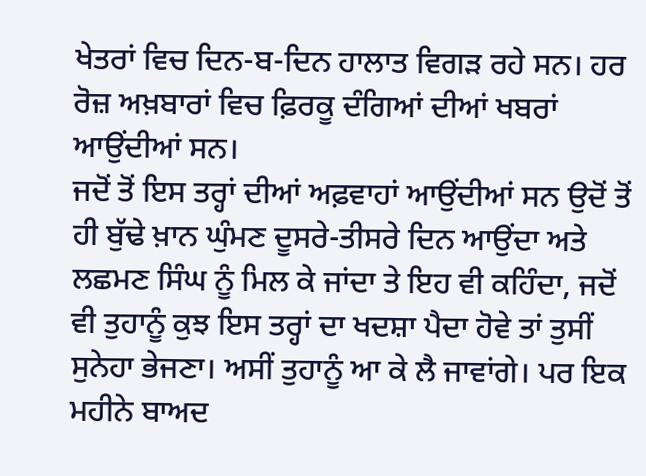ਖੇਤਰਾਂ ਵਿਚ ਦਿਨ-ਬ-ਦਿਨ ਹਾਲਾਤ ਵਿਗੜ ਰਹੇ ਸਨ। ਹਰ ਰੋਜ਼ ਅਖ਼ਬਾਰਾਂ ਵਿਚ ਫ਼ਿਰਕੂ ਦੰਗਿਆਂ ਦੀਆਂ ਖਬਰਾਂ ਆਉਂਦੀਆਂ ਸਨ।
ਜਦੋਂ ਤੋਂ ਇਸ ਤਰ੍ਹਾਂ ਦੀਆਂ ਅਫ਼ਵਾਹਾਂ ਆਉਂਦੀਆਂ ਸਨ ਉਦੋਂ ਤੋਂ ਹੀ ਬੁੱਢੇ ਖ਼ਾਨ ਘੁੰਮਣ ਦੂਸਰੇ-ਤੀਸਰੇ ਦਿਨ ਆਉਂਦਾ ਅਤੇ ਲਛਮਣ ਸਿੰਘ ਨੂੰ ਮਿਲ ਕੇ ਜਾਂਦਾ ਤੇ ਇਹ ਵੀ ਕਹਿੰਦਾ, ਜਦੋਂ ਵੀ ਤੁਹਾਨੂੰ ਕੁਝ ਇਸ ਤਰ੍ਹਾਂ ਦਾ ਖਦਸ਼ਾ ਪੈਦਾ ਹੋਵੇ ਤਾਂ ਤੁਸੀਂ ਸੁਨੇਹਾ ਭੇਜਣਾ। ਅਸੀਂ ਤੁਹਾਨੂੰ ਆ ਕੇ ਲੈ ਜਾਵਾਂਗੇ। ਪਰ ਇਕ ਮਹੀਨੇ ਬਾਅਦ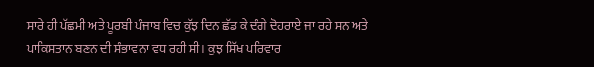ਸਾਰੇ ਹੀ ਪੱਛਮੀ ਅਤੇ ਪੂਰਬੀ ਪੰਜਾਬ ਵਿਚ ਕੁੱਝ ਦਿਨ ਛੱਡ ਕੇ ਦੰਗੇ ਦੋਹਰਾਏ ਜਾ ਰਹੇ ਸਨ ਅਤੇ ਪਾਕਿਸਤਾਨ ਬਣਨ ਦੀ ਸੰਭਾਵਨਾ ਵਧ ਰਹੀ ਸੀ। ਕੁਝ ਸਿੱਖ ਪਰਿਵਾਰ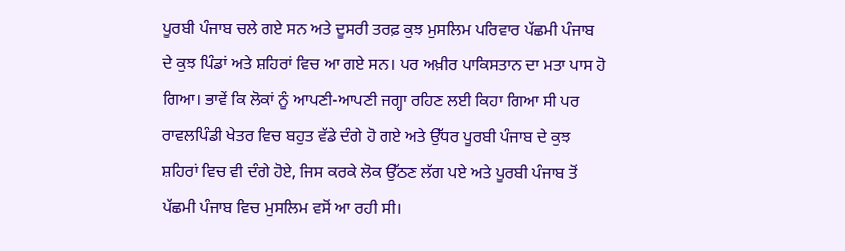ਪੂਰਬੀ ਪੰਜਾਬ ਚਲੇ ਗਏ ਸਨ ਅਤੇ ਦੂਸਰੀ ਤਰਫ਼ ਕੁਝ ਮੁਸਲਿਮ ਪਰਿਵਾਰ ਪੱਛਮੀ ਪੰਜਾਬ ਦੇ ਕੁਝ ਪਿੰਡਾਂ ਅਤੇ ਸ਼ਹਿਰਾਂ ਵਿਚ ਆ ਗਏ ਸਨ। ਪਰ ਅਖ਼ੀਰ ਪਾਕਿਸਤਾਨ ਦਾ ਮਤਾ ਪਾਸ ਹੋ ਗਿਆ। ਭਾਵੇਂ ਕਿ ਲੋਕਾਂ ਨੂੰ ਆਪਣੀ-ਆਪਣੀ ਜਗ੍ਹਾ ਰਹਿਣ ਲਈ ਕਿਹਾ ਗਿਆ ਸੀ ਪਰ ਰਾਵਲਪਿੰਡੀ ਖੇਤਰ ਵਿਚ ਬਹੁਤ ਵੱਡੇ ਦੰਗੇ ਹੋ ਗਏ ਅਤੇ ਉੱਧਰ ਪੂਰਬੀ ਪੰਜਾਬ ਦੇ ਕੁਝ ਸ਼ਹਿਰਾਂ ਵਿਚ ਵੀ ਦੰਗੇ ਹੋਏ, ਜਿਸ ਕਰਕੇ ਲੋਕ ਉੱਠਣ ਲੱਗ ਪਏ ਅਤੇ ਪੂਰਬੀ ਪੰਜਾਬ ਤੋਂ ਪੱਛਮੀ ਪੰਜਾਬ ਵਿਚ ਮੁਸਲਿਮ ਵਸੋਂ ਆ ਰਹੀ ਸੀ।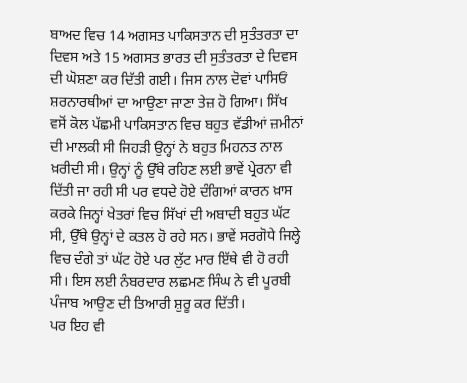ਬਾਅਦ ਵਿਚ 14 ਅਗਸਤ ਪਾਕਿਸਤਾਨ ਦੀ ਸੁਤੰਤਰਤਾ ਦਾ ਦਿਵਸ ਅਤੇ 15 ਅਗਸਤ ਭਾਰਤ ਦੀ ਸੁਤੰਤਰਤਾ ਦੇ ਦਿਵਸ ਦੀ ਘੋਸ਼ਣਾ ਕਰ ਦਿੱਤੀ ਗਈ। ਜਿਸ ਨਾਲ ਦੋਵਾਂ ਪਾਸਿਓਂ ਸ਼ਰਨਾਰਥੀਆਂ ਦਾ ਆਉਣਾ ਜਾਣਾ ਤੇਜ਼ ਹੋ ਗਿਆ। ਸਿੱਖ ਵਸੋਂ ਕੋਲ ਪੱਛਮੀ ਪਾਕਿਸਤਾਨ ਵਿਚ ਬਹੁਤ ਵੱਡੀਆਂ ਜ਼ਮੀਨਾਂ ਦੀ ਮਾਲਕੀ ਸੀ ਜਿਹੜੀ ਉਨ੍ਹਾਂ ਨੇ ਬਹੁਤ ਮਿਹਨਤ ਨਾਲ ਖ਼ਰੀਦੀ ਸੀ। ਉਨ੍ਹਾਂ ਨੂੰ ਉੱਥੇ ਰਹਿਣ ਲਈ ਭਾਵੇਂ ਪ੍ਰੇਰਨਾ ਵੀ ਦਿੱਤੀ ਜਾ ਰਹੀ ਸੀ ਪਰ ਵਧਦੇ ਹੋਏ ਦੰਗਿਆਂ ਕਾਰਨ ਖ਼ਾਸ ਕਰਕੇ ਜਿਨ੍ਹਾਂ ਖੇਤਰਾਂ ਵਿਚ ਸਿੱਖਾਂ ਦੀ ਅਬਾਦੀ ਬਹੁਤ ਘੱਟ ਸੀ, ਉੱਥੇ ਉਨ੍ਹਾਂ ਦੇ ਕਤਲ ਹੋ ਰਹੇ ਸਨ। ਭਾਵੇਂ ਸਰਗੋਧੇ ਜਿਲ੍ਹੇ ਵਿਚ ਦੰਗੇ ਤਾਂ ਘੱਟ ਹੋਏ ਪਰ ਲੁੱਟ ਮਾਰ ਇੱਥੇ ਵੀ ਹੋ ਰਹੀ ਸੀ। ਇਸ ਲਈ ਨੰਬਰਦਾਰ ਲਛਮਣ ਸਿੰਘ ਨੇ ਵੀ ਪੂਰਬੀ ਪੰਜਾਬ ਆਉਣ ਦੀ ਤਿਆਰੀ ਸ਼ੁਰੂ ਕਰ ਦਿੱਤੀ।
ਪਰ ਇਹ ਵੀ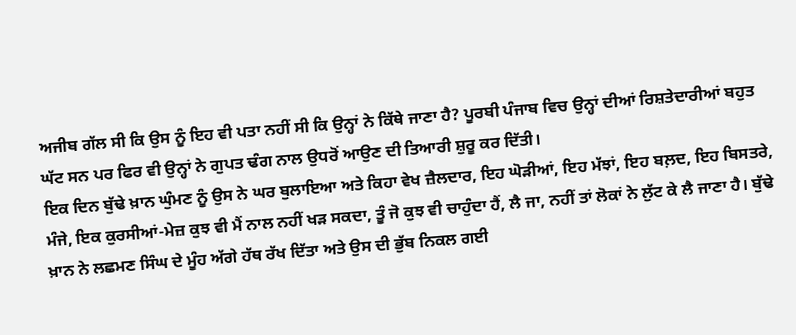ਅਜੀਬ ਗੱਲ ਸੀ ਕਿ ਉਸ ਨੂੰ ਇਹ ਵੀ ਪਤਾ ਨਹੀਂ ਸੀ ਕਿ ਉਨ੍ਹਾਂ ਨੇ ਕਿੱਥੇ ਜਾਣਾ ਹੈ? ਪੂਰਬੀ ਪੰਜਾਬ ਵਿਚ ਉਨ੍ਹਾਂ ਦੀਆਂ ਰਿਸ਼ਤੇਦਾਰੀਆਂ ਬਹੁਤ ਘੱਟ ਸਨ ਪਰ ਫਿਰ ਵੀ ਉਨ੍ਹਾਂ ਨੇ ਗੁਪਤ ਢੰਗ ਨਾਲ ਉਧਰੋਂ ਆਉਣ ਦੀ ਤਿਆਰੀ ਸ਼ੁਰੂ ਕਰ ਦਿੱਤੀ।
ਇਕ ਦਿਨ ਬੁੱਢੇ ਖ਼ਾਨ ਘੁੰਮਣ ਨੂੰ ਉਸ ਨੇ ਘਰ ਬੁਲਾਇਆ ਅਤੇ ਕਿਹਾ ਵੇਖ ਜ਼ੈਲਦਾਰ, ਇਹ ਘੋੜੀਆਂ, ਇਹ ਮੱਝਾਂ, ਇਹ ਬਲ਼ਦ, ਇਹ ਬਿਸਤਰੇ, ਮੰਜੇ, ਇਕ ਕੁਰਸੀਆਂ-ਮੇਜ਼ ਕੁਝ ਵੀ ਮੈਂ ਨਾਲ ਨਹੀਂ ਖੜ ਸਕਦਾ, ਤੂੰ ਜੋ ਕੁਝ ਵੀ ਚਾਹੁੰਦਾ ਹੈਂ, ਲੈ ਜਾ, ਨਹੀਂ ਤਾਂ ਲੋਕਾਂ ਨੇ ਲੁੱਟ ਕੇ ਲੈ ਜਾਣਾ ਹੈ। ਬੁੱਢੇ ਖ਼ਾਨ ਨੇ ਲਛਮਣ ਸਿੰਘ ਦੇ ਮੂੰਹ ਅੱਗੇ ਹੱਥ ਰੱਖ ਦਿੱਤਾ ਅਤੇ ਉਸ ਦੀ ਭੁੱਬ ਨਿਕਲ ਗਈ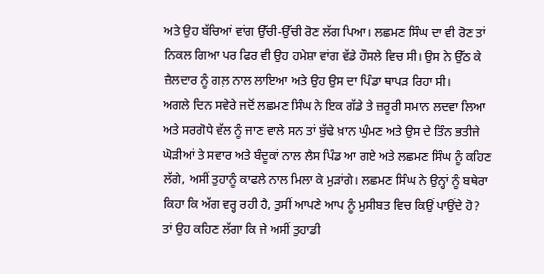ਅਤੇ ਉਹ ਬੱਚਿਆਂ ਵਾਂਗ ਉੱਚੀ-ਉੱਚੀ ਰੋਣ ਲੱਗ ਪਿਆ। ਲਛਮਣ ਸਿੰਘ ਦਾ ਵੀ ਰੋਣ ਤਾਂ ਨਿਕਲ ਗਿਆ ਪਰ ਫਿਰ ਵੀ ਉਹ ਹਮੇਸ਼ਾ ਵਾਂਗ ਵੱਡੇ ਹੌਸਲੇ ਵਿਚ ਸੀ। ਉਸ ਨੇ ਉੱਠ ਕੇ ਜ਼ੈਲਦਾਰ ਨੂੰ ਗਲ਼ ਨਾਲ ਲਾਇਆ ਅਤੇ ਉਹ ਉਸ ਦਾ ਪਿੰਡਾ ਥਾਪੜ ਰਿਹਾ ਸੀ।
ਅਗਲੇ ਦਿਨ ਸਵੇਰੇ ਜਦੋਂ ਲਛਮਣ ਸਿੰਘ ਨੇ ਇਕ ਗੱਡੇ ਤੇ ਜ਼ਰੂਰੀ ਸਮਾਨ ਲਦਵਾ ਲਿਆ ਅਤੇ ਸਰਗੋਧੇ ਵੱਲ ਨੂੰ ਜਾਣ ਵਾਲੇ ਸਨ ਤਾਂ ਬੁੱਢੇ ਖ਼ਾਨ ਘੁੰਮਣ ਅਤੇ ਉਸ ਦੇ ਤਿੰਨ ਭਤੀਜੇ ਘੋੜੀਆਂ ਤੇ ਸਵਾਰ ਅਤੇ ਬੰਦੂਕਾਂ ਨਾਲ ਲੈਸ ਪਿੰਡ ਆ ਗਏ ਅਤੇ ਲਛਮਣ ਸਿੰਘ ਨੂੰ ਕਹਿਣ ਲੱਗੇ, ਅਸੀਂ ਤੁਹਾਨੂੰ ਕਾਫਲੇ ਨਾਲ ਮਿਲਾ ਕੇ ਮੁੜਾਂਗੇ। ਲਛਮਣ ਸਿੰਘ ਨੇ ਉਨ੍ਹਾਂ ਨੂੰ ਬਥੇਰਾ ਕਿਹਾ ਕਿ ਅੱਗ ਵਰ੍ਹ ਰਹੀ ਹੈ, ਤੁਸੀਂ ਆਪਣੇ ਆਪ ਨੂੰ ਮੁਸੀਬਤ ਵਿਚ ਕਿਉਂ ਪਾਉਂਦੇ ਹੋ? ਤਾਂ ਉਹ ਕਹਿਣ ਲੱਗਾ ਕਿ ਜੇ ਅਸੀਂ ਤੁਹਾਡੀ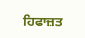ਹਿਫਾਜ਼ਤ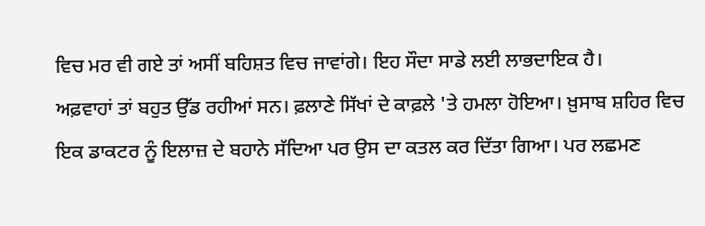ਵਿਚ ਮਰ ਵੀ ਗਏ ਤਾਂ ਅਸੀਂ ਬਹਿਸ਼ਤ ਵਿਚ ਜਾਵਾਂਗੇ। ਇਹ ਸੌਦਾ ਸਾਡੇ ਲਈ ਲਾਭਦਾਇਕ ਹੈ।
ਅਫ਼ਵਾਹਾਂ ਤਾਂ ਬਹੁਤ ਉੱਡ ਰਹੀਆਂ ਸਨ। ਫ਼ਲਾਣੇ ਸਿੱਖਾਂ ਦੇ ਕਾਫ਼ਲੇ 'ਤੇ ਹਮਲਾ ਹੋਇਆ। ਖ਼ੁਸਾਬ ਸ਼ਹਿਰ ਵਿਚ ਇਕ ਡਾਕਟਰ ਨੂੰ ਇਲਾਜ਼ ਦੇ ਬਹਾਨੇ ਸੱਦਿਆ ਪਰ ਉਸ ਦਾ ਕਤਲ ਕਰ ਦਿੱਤਾ ਗਿਆ। ਪਰ ਲਛਮਣ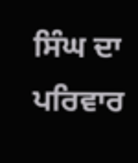ਸਿੰਘ ਦਾ ਪਰਿਵਾਰ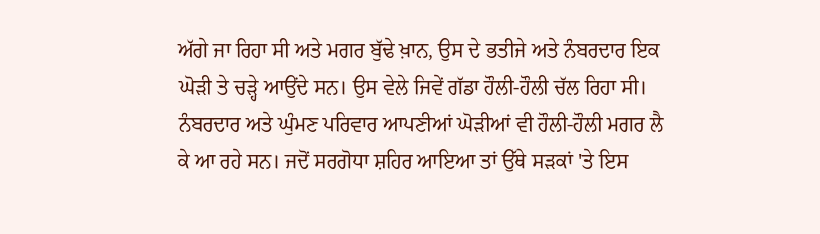ਅੱਗੇ ਜਾ ਰਿਹਾ ਸੀ ਅਤੇ ਮਗਰ ਬੁੱਢੇ ਖ਼ਾਨ, ਉਸ ਦੇ ਭਤੀਜੇ ਅਤੇ ਨੰਬਰਦਾਰ ਇਕ ਘੋੜੀ ਤੇ ਚੜ੍ਹੇ ਆਉਂਦੇ ਸਨ। ਉਸ ਵੇਲੇ ਜਿਵੇਂ ਗੱਡਾ ਹੌਲੀ-ਹੌਲੀ ਚੱਲ ਰਿਹਾ ਸੀ। ਨੰਬਰਦਾਰ ਅਤੇ ਘੁੰਮਣ ਪਰਿਵਾਰ ਆਪਣੀਆਂ ਘੋੜੀਆਂ ਵੀ ਹੌਲੀ-ਹੌਲੀ ਮਗਰ ਲੈ ਕੇ ਆ ਰਹੇ ਸਨ। ਜਦੋਂ ਸਰਗੋਧਾ ਸ਼ਹਿਰ ਆਇਆ ਤਾਂ ਉੱਥੇ ਸੜਕਾਂ 'ਤੇ ਇਸ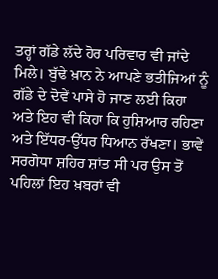ਤਰ੍ਹਾਂ ਗੱਡੇ ਲੱਦੇ ਹੋਰ ਪਰਿਵਾਰ ਵੀ ਜਾਂਦੇ ਮਿਲੇ। ਬੁੱਢੇ ਖ਼ਾਨ ਨੇ ਆਪਣੇ ਭਤੀਜਿਆਂ ਨੂੰ ਗੱਡੇ ਦੇ ਦੋਵੇਂ ਪਾਸੇ ਹੋ ਜਾਣ ਲਈ ਕਿਹਾ ਅਤੇ ਇਹ ਵੀ ਕਿਹਾ ਕਿ ਹੁਸ਼ਿਆਰ ਰਹਿਣਾ ਅਤੇ ਇੱਧਰ-ਉੱਧਰ ਧਿਆਨ ਰੱਖਣਾ। ਭਾਵੇਂ ਸਰਗੋਧਾ ਸ਼ਹਿਰ ਸ਼ਾਂਤ ਸੀ ਪਰ ਉਸ ਤੋਂ ਪਹਿਲਾਂ ਇਹ ਖ਼ਬਰਾਂ ਵੀ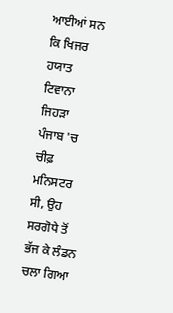ਆਈਆਂ ਸਨ ਕਿ ਖਿਜਰ ਹਯਾਤ ਟਿਵਾਨਾ ਜਿਹੜਾ ਪੰਜਾਬ 'ਚ ਚੀਫ਼ ਮਨਿਸਟਰ ਸੀ, ਉਹ ਸਰਗੋਧੇ ਤੋਂ ਭੱਜ ਕੇ ਲੰਡਨ ਚਲਾ ਗਿਆ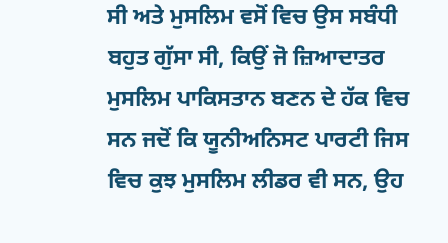ਸੀ ਅਤੇ ਮੁਸਲਿਮ ਵਸੋਂ ਵਿਚ ਉਸ ਸਬੰਧੀ ਬਹੁਤ ਗੁੱਸਾ ਸੀ, ਕਿਉਂ ਜੋ ਜ਼ਿਆਦਾਤਰ ਮੁਸਲਿਮ ਪਾਕਿਸਤਾਨ ਬਣਨ ਦੇ ਹੱਕ ਵਿਚ ਸਨ ਜਦੋਂ ਕਿ ਯੂਨੀਅਨਿਸਟ ਪਾਰਟੀ ਜਿਸ ਵਿਚ ਕੁਝ ਮੁਸਲਿਮ ਲੀਡਰ ਵੀ ਸਨ, ਉਹ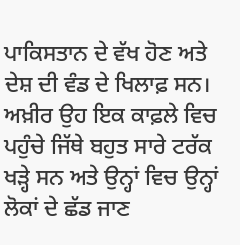ਪਾਕਿਸਤਾਨ ਦੇ ਵੱਖ ਹੋਣ ਅਤੇ ਦੇਸ਼ ਦੀ ਵੰਡ ਦੇ ਖਿਲਾਫ਼ ਸਨ।
ਅਖ਼ੀਰ ਉਹ ਇਕ ਕਾਫ਼ਲੇ ਵਿਚ ਪਹੁੰਚੇ ਜਿੱਥੇ ਬਹੁਤ ਸਾਰੇ ਟਰੱਕ ਖੜ੍ਹੇ ਸਨ ਅਤੇ ਉਨ੍ਹਾਂ ਵਿਚ ਉਨ੍ਹਾਂ ਲੋਕਾਂ ਦੇ ਛੱਡ ਜਾਣ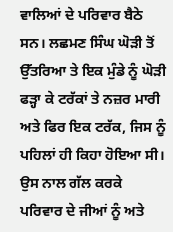ਵਾਲਿਆਂ ਦੇ ਪਰਿਵਾਰ ਬੈਠੇ ਸਨ। ਲਛਮਣ ਸਿੰਘ ਘੋੜੀ ਤੋਂ ਉੱਤਰਿਆ ਤੇ ਇਕ ਮੁੰਡੇ ਨੂੰ ਘੋੜੀ ਫੜ੍ਹਾ ਕੇ ਟਰੱਕਾਂ ਤੇ ਨਜ਼ਰ ਮਾਰੀ ਅਤੇ ਫਿਰ ਇਕ ਟਰੱਕ, ਜਿਸ ਨੂੰ ਪਹਿਲਾਂ ਹੀ ਕਿਹਾ ਹੋਇਆ ਸੀ। ਉਸ ਨਾਲ ਗੱਲ ਕਰਕੇ ਪਰਿਵਾਰ ਦੇ ਜੀਆਂ ਨੂੰ ਅਤੇ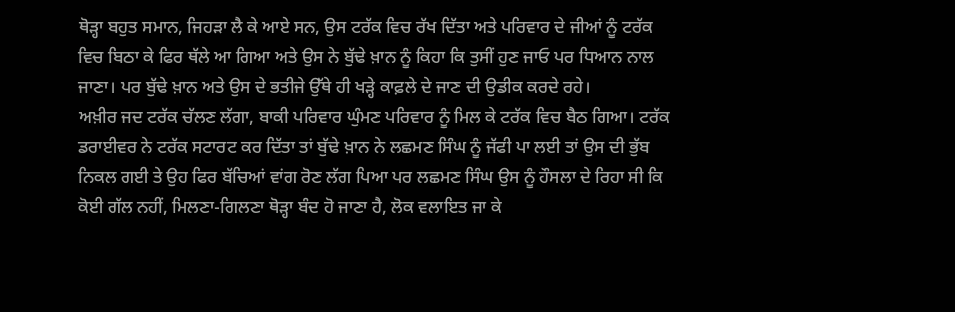ਥੋੜ੍ਹਾ ਬਹੁਤ ਸਮਾਨ, ਜਿਹੜਾ ਲੈ ਕੇ ਆਏ ਸਨ, ਉਸ ਟਰੱਕ ਵਿਚ ਰੱਖ ਦਿੱਤਾ ਅਤੇ ਪਰਿਵਾਰ ਦੇ ਜੀਆਂ ਨੂੰ ਟਰੱਕ ਵਿਚ ਬਿਠਾ ਕੇ ਫਿਰ ਥੱਲੇ ਆ ਗਿਆ ਅਤੇ ਉਸ ਨੇ ਬੁੱਢੇ ਖ਼ਾਨ ਨੂੰ ਕਿਹਾ ਕਿ ਤੁਸੀਂ ਹੁਣ ਜਾਓ ਪਰ ਧਿਆਨ ਨਾਲ ਜਾਣਾ। ਪਰ ਬੁੱਢੇ ਖ਼ਾਨ ਅਤੇ ਉਸ ਦੇ ਭਤੀਜੇ ਉੱਥੇ ਹੀ ਖੜ੍ਹੇ ਕਾਫ਼ਲੇ ਦੇ ਜਾਣ ਦੀ ਉਡੀਕ ਕਰਦੇ ਰਹੇ।
ਅਖ਼ੀਰ ਜਦ ਟਰੱਕ ਚੱਲਣ ਲੱਗਾ, ਬਾਕੀ ਪਰਿਵਾਰ ਘੁੰਮਣ ਪਰਿਵਾਰ ਨੂੰ ਮਿਲ ਕੇ ਟਰੱਕ ਵਿਚ ਬੈਠ ਗਿਆ। ਟਰੱਕ ਡਰਾਈਵਰ ਨੇ ਟਰੱਕ ਸਟਾਰਟ ਕਰ ਦਿੱਤਾ ਤਾਂ ਬੁੱਢੇ ਖ਼ਾਨ ਨੇ ਲਛਮਣ ਸਿੰਘ ਨੂੰ ਜੱਫੀ ਪਾ ਲਈ ਤਾਂ ਉਸ ਦੀ ਭੁੱਬ ਨਿਕਲ ਗਈ ਤੇ ਉਹ ਫਿਰ ਬੱਚਿਆਂ ਵਾਂਗ ਰੋਣ ਲੱਗ ਪਿਆ ਪਰ ਲਛਮਣ ਸਿੰਘ ਉਸ ਨੂੰ ਹੌਸਲਾ ਦੇ ਰਿਹਾ ਸੀ ਕਿ ਕੋਈ ਗੱਲ ਨਹੀਂ, ਮਿਲਣਾ-ਗਿਲਣਾ ਥੋੜ੍ਹਾ ਬੰਦ ਹੋ ਜਾਣਾ ਹੈ, ਲੋਕ ਵਲਾਇਤ ਜਾ ਕੇ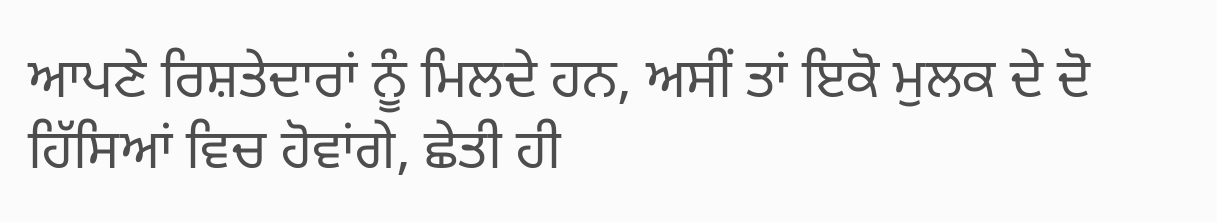ਆਪਣੇ ਰਿਸ਼ਤੇਦਾਰਾਂ ਨੂੰ ਮਿਲਦੇ ਹਨ, ਅਸੀਂ ਤਾਂ ਇਕੋ ਮੁਲਕ ਦੇ ਦੋ ਹਿੱਸਿਆਂ ਵਿਚ ਹੋਵਾਂਗੇ, ਛੇਤੀ ਹੀ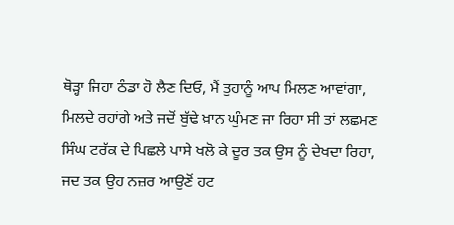ਥੋੜ੍ਹਾ ਜਿਹਾ ਠੰਡਾ ਹੋ ਲੈਣ ਦਿਓ, ਮੈਂ ਤੁਹਾਨੂੰ ਆਪ ਮਿਲਣ ਆਵਾਂਗਾ, ਮਿਲਦੇ ਰਹਾਂਗੇ ਅਤੇ ਜਦੋਂ ਬੁੱਢੇ ਖ਼ਾਨ ਘੁੰਮਣ ਜਾ ਰਿਹਾ ਸੀ ਤਾਂ ਲਛਮਣ ਸਿੰਘ ਟਰੱਕ ਦੇ ਪਿਛਲੇ ਪਾਸੇ ਖਲੋ ਕੇ ਦੂਰ ਤਕ ਉਸ ਨੂੰ ਦੇਖਦਾ ਰਿਹਾ, ਜਦ ਤਕ ਉਹ ਨਜ਼ਰ ਆਉਣੋਂ ਹਟ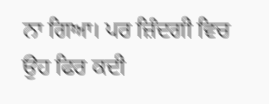ਨਾ ਗਿਆ। ਪਰ ਜ਼ਿੰਦਗੀ ਵਿਚ ਉਹ ਫਿਰ ਕਦੀ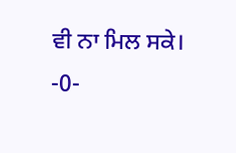ਵੀ ਨਾ ਮਿਲ ਸਕੇ।
-0-